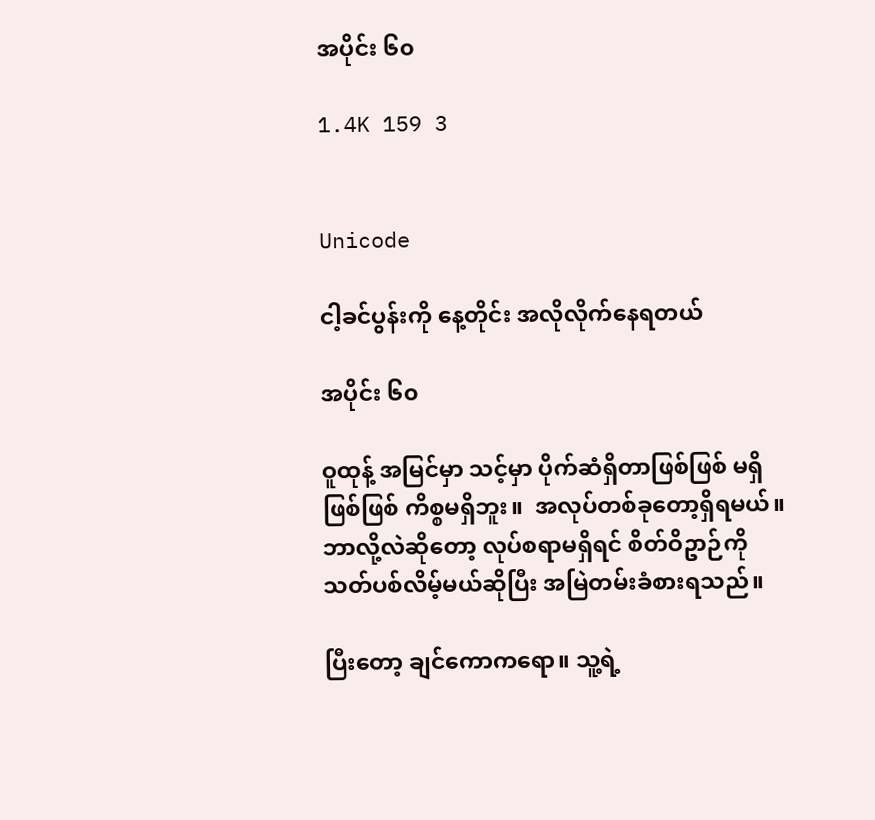အပိုင်း ၆၀

1.4K 159 3


Unicode

ငါ့ခင်ပွန်းကို နေ့တိုင်း အလိုလိုက်နေရတယ်

အပိုင်း ၆၀

ဝူထုန့် အမြင်မှာ သင့်မှာ ပိုက်ဆံရှိတာဖြစ်ဖြစ် မရှိဖြစ်ဖြစ် ကိစ္စမရှိဘူး။  အလုပ်တစ်ခုတော့ရှိရမယ်။ ဘာလို့လဲဆိုတော့ လုပ်စရာမရှိရင် စိတ်ဝိဥာဉ်ကို သတ်ပစ်လိမ့်မယ်ဆိုပြီး အမြဲတမ်းခံစားရသည်။

ပြီးတော့ ချင်ကောကရော။ သူ့ရဲ့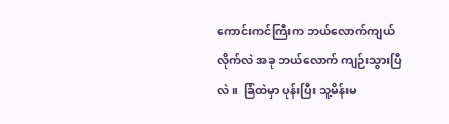ကောင်းကင်ကြီးက ဘယ်လောက်ကျယ်လိုက်လဲ အခု ဘယ်လောက် ကျဉ်းသွားပြီလဲ။  ခြံထဲမှာ ပုန်းပြီး သူ့မိန်းမ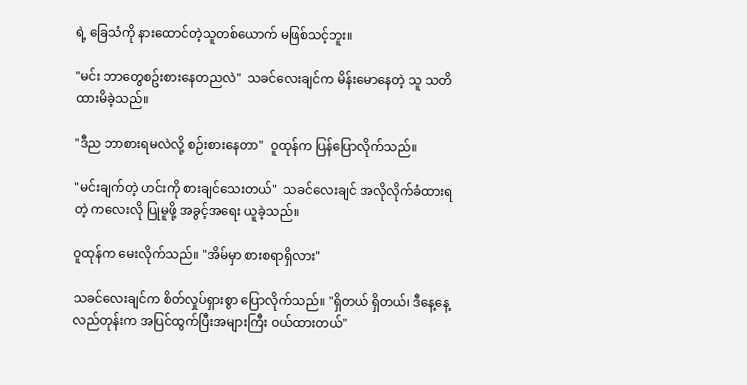ရဲ့ ခြေသံကို နားထောင်တဲ့သူတစ်ယောက် မဖြစ်သင့်ဘူး။

"မင်း ဘာတွေစဥ်းစားနေတညလဲ"  သခင်လေးချင်က မိန်းမောနေတဲ့ သူ သတိထားမိခဲ့သည်။

"ဒီည ဘာစားရမလဲလို့ စဉ်းစားနေတာ"  ဝူထုန်က ပြန်ပြောလိုက်သည်။

"မင်းချက်တဲ့ ဟင်းကို စားချင်သေးတယ်"  သခင်လေးချင် အလိုလိုက်ခံထားရတဲ့ ကလေးလို ပြုမူဖို့ အခွင့်အရေး ယူခဲ့သည်။

ဝူထုန်က မေးလိုက်သည်။ "အိမ်မှာ စားစရာရှိလား"

သခင်လေးချင်က စိတ်လှုပ်ရှားစွာ ပြောလိုက်သည်။ "ရှိတယ် ရှိတယ်၊ ဒီနေ့နေ့လည်တုန်းက အပြင်ထွက်ပြီးအများကြီး ဝယ်ထားတယ်"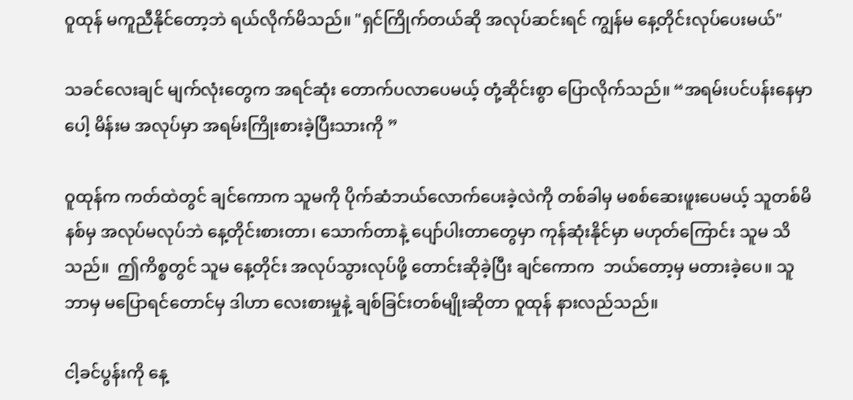ဝူထုန် မကူညီနိုင်တော့ဘဲ ရယ်လိုက်မိသည်။ "ရှင်ကြိုက်တယ်ဆို အလုပ်ဆင်းရင် ကျွန်မ နေ့တိုင်းလုပ်ပေးမယ်"

သခင်လေးချင် မျက်လုံးတွေက အရင်ဆုံး တောက်ပလာပေမယ့် တုံ့ဆိုင်းစွာ ပြောလိုက်သည်။ “အရမ်းပင်ပန်းနေမှာပေါ့ မိန်းမ အလုပ်မှာ အရမ်းကြိုးစားခဲ့ပြီးသားကို ”

ဝူထုန်က ကတ်ထဲတွင် ချင်ကောက သူမကို ပိုက်ဆံဘယ်လောက်ပေးခဲ့လဲကို တစ်ခါမှ မစစ်ဆေးဖူးပေမယ့် သူတစ်မိနစ်မှ အလုပ်မလုပ်ဘဲ နေ့တိုင်းစားတာ၊ သောက်တာနဲ့ ပျော်ပါးတာတွေမှာ ကုန်ဆုံးနိုင်မှာ မဟုတ်ကြောင်း သူမ သိသည်။  ဤကိစ္စတွင် သူမ နေ့တိုင်း အလုပ်သွားလုပ်ဖို့ တောင်းဆိုခဲ့ပြီး ချင်ကောက  ဘယ်တော့မှ မတားခဲ့ပေ။ သူဘာမှ မပြောရင်တောင်မှ ဒါဟာ လေးစားမှုနဲ့ ချစ်ခြင်းတစ်မျိုးဆိုတာ ဝူထုန် နားလည်သည်။

ငါ့ခင်ပွန်းကို နေ့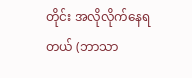တိုင်း အလိုလိုက်နေရတယ် (ဘာသာ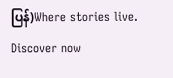ပြန်)Where stories live. Discover now